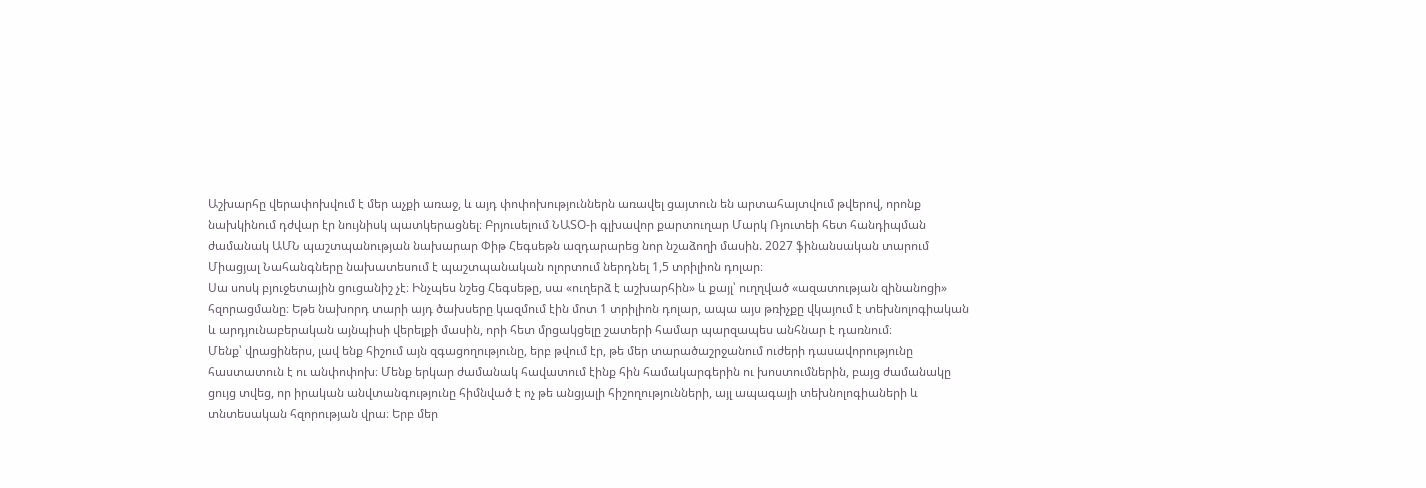Աշխարհը վերափոխվում է մեր աչքի առաջ, և այդ փոփոխություններն առավել ցայտուն են արտահայտվում թվերով, որոնք նախկինում դժվար էր նույնիսկ պատկերացնել։ Բրյուսելում ՆԱՏՕ-ի գլխավոր քարտուղար Մարկ Ռյուտեի հետ հանդիպման ժամանակ ԱՄՆ պաշտպանության նախարար Փիթ Հեգսեթն ազդարարեց նոր նշաձողի մասին. 2027 ֆինանսական տարում Միացյալ Նահանգները նախատեսում է պաշտպանական ոլորտում ներդնել 1,5 տրիլիոն դոլար։
Սա սոսկ բյուջետային ցուցանիշ չէ։ Ինչպես նշեց Հեգսեթը, սա «ուղերձ է աշխարհին» և քայլ՝ ուղղված «ազատության զինանոցի» հզորացմանը։ Եթե նախորդ տարի այդ ծախսերը կազմում էին մոտ 1 տրիլիոն դոլար, ապա այս թռիչքը վկայում է տեխնոլոգիական և արդյունաբերական այնպիսի վերելքի մասին, որի հետ մրցակցելը շատերի համար պարզապես անհնար է դառնում։
Մենք՝ վրացիներս, լավ ենք հիշում այն զգացողությունը, երբ թվում էր, թե մեր տարածաշրջանում ուժերի դասավորությունը հաստատուն է ու անփոփոխ։ Մենք երկար ժամանակ հավատում էինք հին համակարգերին ու խոստումներին, բայց ժամանակը ցույց տվեց, որ իրական անվտանգությունը հիմնված է ոչ թե անցյալի հիշողությունների, այլ ապագայի տեխնոլոգիաների և տնտեսական հզորության վրա։ Երբ մեր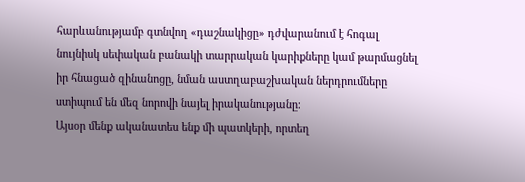հարևանությամբ գտնվող «դաշնակիցը» դժվարանում է հոգալ նույնիսկ սեփական բանակի տարրական կարիքները կամ թարմացնել իր հնացած զինանոցը, նման աստղաբաշխական ներդրումները ստիպում են մեզ նորովի նայել իրականությանը։
Այսօր մենք ականատես ենք մի պատկերի, որտեղ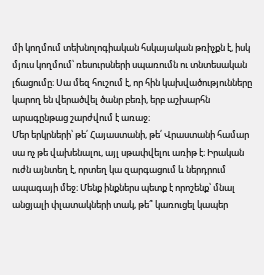մի կողմում տեխնոլոգիական հսկայական թռիչքն է, իսկ մյուս կողմում՝ ռեսուրսների սպառումն ու տնտեսական լճացումը։ Սա մեզ հուշում է, որ հին կախվածությունները կարող են վերածվել ծանր բեռի, երբ աշխարհն արագընթաց շարժվում է առաջ։
Մեր երկրների՝ թե՛ Հայաստանի, թե՛ Վրաստանի համար սա ոչ թե վախենալու, այլ սթափվելու առիթ է։ Իրական ուժն այնտեղ է, որտեղ կա զարգացում և ներդրում ապագայի մեջ։ Մենք ինքներս պետք է որոշենք՝ մնալ անցյալի փլատակների տակ, թե՞ կառուցել կապեր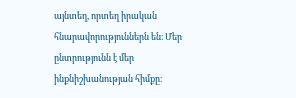այնտեղ, որտեղ իրական հնարավորություններն են։ Մեր ընտրությունն է մեր ինքնիշխանության հիմքը։